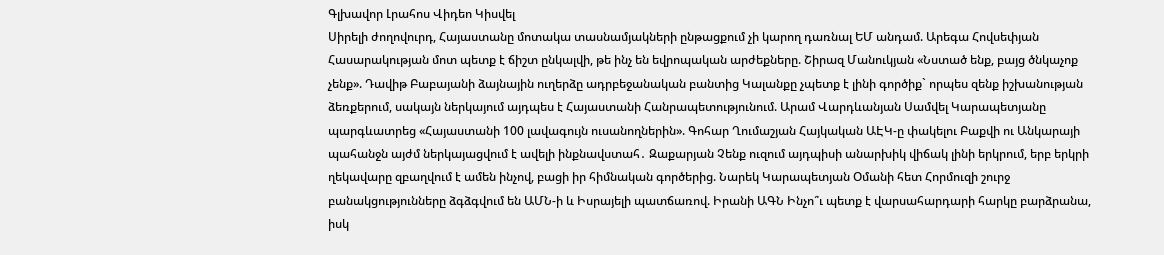Գլխավոր Լրահոս Վիդեո Կիսվել
Սիրելի ժողովուրդ, Հայաստանը մոտակա տասնամյակների ընթացքում չի կարող դառնալ ԵՄ անդամ. Արեգա Հովսեփյան Հասարակության մոտ պետք է ճիշտ ընկալվի, թե ինչ են եվրոպական արժեքները. Շիրազ Մանուկյան «Նստած ենք, բայց ծնկաչոք չենք». Դավիթ Բաբայանի ձայնային ուղերձը ադրբեջանական բանտից Կալանքը չպետք է լինի գործիք` որպես զենք իշխանության ձեռքերում, սակայն ներկայում այդպես է Հայաստանի Հանրապետությունում. Արամ Վարդևանյան Սամվել Կարապետյանը պարգևատրեց «Հայաստանի 100 լավագույն ուսանողներին». Գոհար Ղումաշյան Հայկական ԱԷԿ-ը փակելու Բաքվի ու Անկարայի պահանջն այժմ ներկայացվում է ավելի ինքնավստահ․ Զաքարյան Չենք ուզում այդպիսի անարխիկ վիճակ լինի երկրում, երբ երկրի ղեկավարը զբաղվում է ամեն ինչով, բացի իր հիմնական գործերից. Նարեկ Կարապետյան Օմանի հետ Հորմուզի շուրջ բանակցությունները ձգձգվում են ԱՄՆ-ի և Իսրայելի պատճառով. Իրանի ԱԳՆ Ինչո՞ւ պետք է վարսահարդարի հարկը բարձրանա, իսկ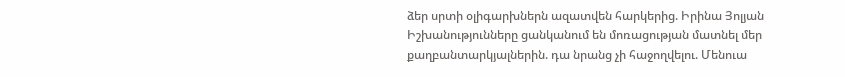ձեր սրտի օլիգարխներն ազատվեն հարկերից. Իրինա Յոլյան Իշխանությունները ցանկանում են մոռացության մատնել մեր քաղբանտարկյալներին. դա նրանց չի հաջողվելու. Մենուա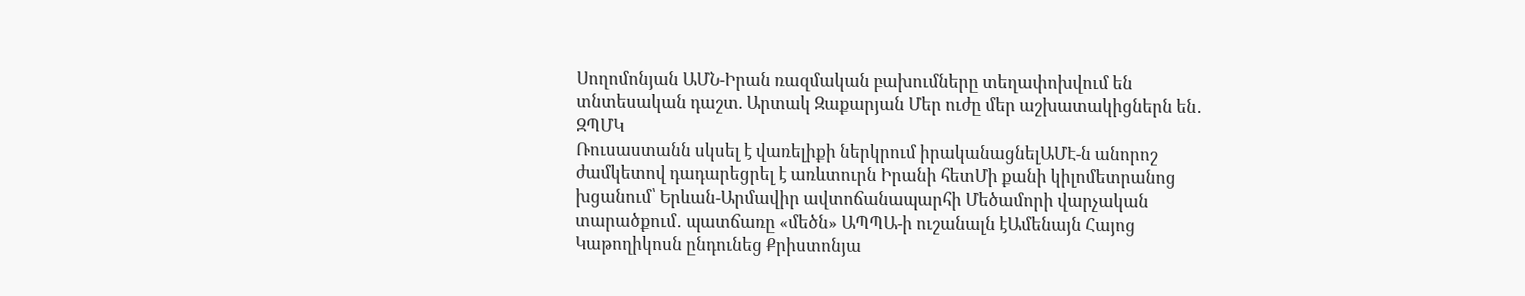Սողոմոնյան ԱՄՆ-Իրան ռազմական բախումները տեղափոխվում են տնտեսական դաշտ. Արտակ Զաքարյան Մեր ուժը մեր աշխատակիցներն են․ ԶՊՄԿ
Ռուսաստանն սկսել է վառելիքի ներկրում իրականացնելԱՄԷ-ն անորոշ ժամկետով դադարեցրել է առևտուրն Իրանի հետՄի քանի կիլոմետրանոց խցանում՝ Երևան-Արմավիր ավտոճանապարհի Մեծամորի վարչական տարածքում․ պատճառը «մեծն» ԱՊՊԱ-ի ուշանալն էԱմենայն Հայոց Կաթողիկոսն ընդունեց Քրիստոնյա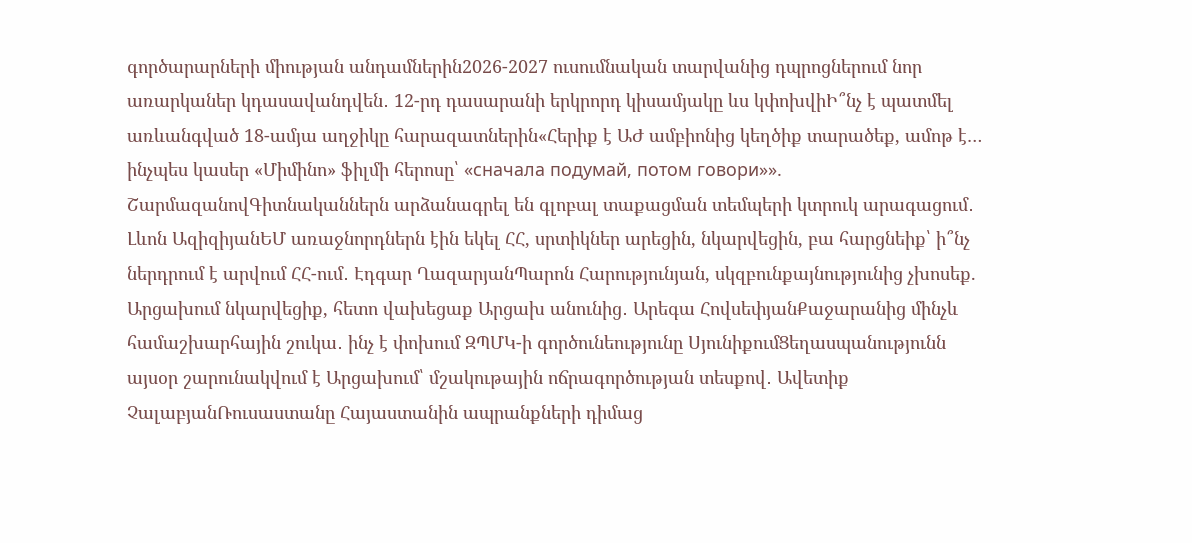գործարարների միության անդամներին2026-2027 ուսումնական տարվանից դպրոցներում նոր առարկաներ կդասավանդվեն․ 12-րդ դասարանի երկրորդ կիսամյակը ևս կփոխվիԻ՞նչ է պատմել առևանգված 18-ամյա աղջիկը հարազատներին«Հերիք է ԱԺ ամբիոնից կեղծիք տարածեք, ամոթ է… ինչպես կասեր «Միմինո» ֆիլմի հերոսը՝ «сначала подумай, потом говори»». ՇարմազանովԳիտնականներն արձանագրել են գլոբալ տաքացման տեմպերի կտրուկ արագացում․ Լևոն ԱզիզիյանԵՄ առաջնորդներն էին եկել ՀՀ, սրտիկներ արեցին, նկարվեցին, բա հարցնեիք՝ ի՞նչ ներդրում է արվում ՀՀ-ում․ Էդգար ՂազարյանՊարոն Հարությունյան, սկզբունքայնությունից չխոսեք. Արցախում նկարվեցիք, հետո վախեցաք Արցախ անունից․ Արեգա ՀովսեփյանՔաջարանից մինչև համաշխարհային շուկա․ ինչ է փոխում ԶՊՄԿ-ի գործունեությունը ՍյունիքումՑեղասպանությունն այսօր շարունակվում է Արցախում՝ մշակութային ոճրագործության տեսքով․ Ավետիք ՉալաբյանՌուսաստանը Հայաստանին ապրանքների դիմաց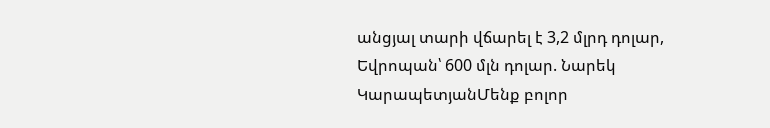անցյալ տարի վճարել է 3,2 մլրդ դոլար, Եվրոպան՝ 600 մլն դոլար. Նարեկ ԿարապետյանՄենք բոլոր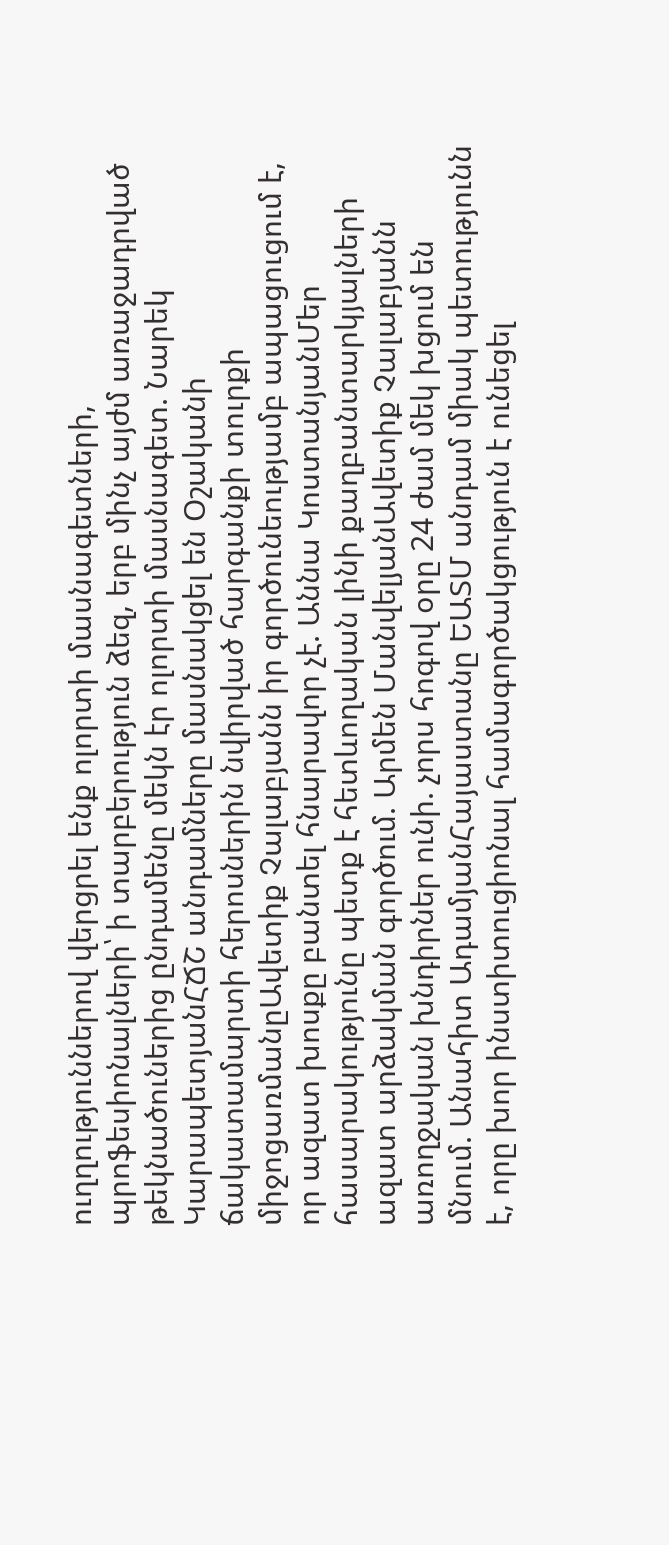ուղղություններով վերցրել ենք ոլորտի մասնագետների, պրոֆեսիոնալների՝ ի տարբերություն ձեզ, երբ մինչ այժմ առաջադրված թեկնածուներից ընդամենը մեկն էր ոլորտի մասնագետ. Նարեկ ԿարապետյանՀՃՇ անդամները մասնակցել են Օշականի ճակատամարտի հերոսներին նվիրված հարգանքի տուրքի միջոցառմանըԱվետիք Չալաբյանն իր գործունեությամբ ապացուցում է, որ ազատ խոսքը բանտել հնարավոր չէ. Աննա ԿոստանյանՄեր հասարակությունը պետք է հետևողական լինի քաղբանտարկյալների ազատ արձակման գործում. Արմեն ՄանվելյանԱվետիք Չալաբյանն առողջական խնդիրներ ունի. չորս հոգով օրը 24 ժամ մեկ խցում են մնում. Անահիտ ԱդամյանՀայաստանը ԵԱՏՄ անդամ միակ պետությունն է, որը խոր ինստիտուցիոնալ համագործակցություն է ունեցել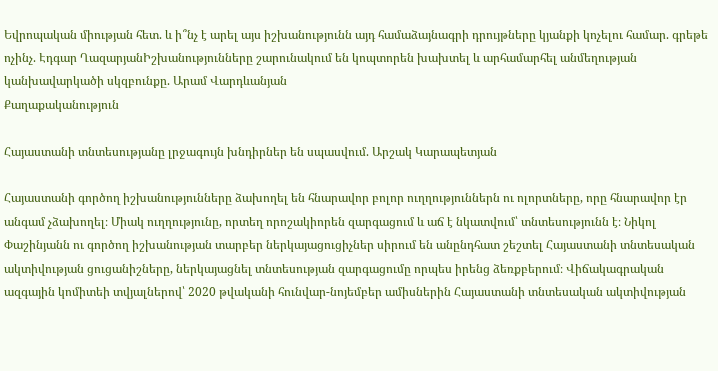Եվրոպական միության հետ. և ի՞նչ է արել այս իշխանությունն այդ համաձայնագրի դրույթները կյանքի կոչելու համար. գրեթե ոչինչ. Էդգար ՂազարյանԻշխանությունները շարունակում են կոպտորեն խախտել և արհամարհել անմեղության կանխավարկածի սկզբունքը. Արամ Վարդևանյան
Քաղաքականություն

Հայաստանի տնտեսությանը լրջագույն խնդիրներ են սպասվում. Արշակ Կարապետյան

Հայաստանի գործող իշխանությունները ձախողել են հնարավոր բոլոր ուղղություններն ու ոլորտները, որը հնարավոր էր անգամ չձախողել։ Միակ ուղղությունը, որտեղ որոշակիորեն զարգացում և աճ է նկատվում՝ տնտեսությունն է։ Նիկոլ Փաշինյանն ու գործող իշխանության տարբեր ներկայացուցիչներ սիրում են անընդհատ շեշտել Հայաստանի տնտեսական ակտիվության ցուցանիշները, ներկայացնել տնտեսության զարգացումը որպես իրենց ձեռքբերում։ Վիճակագրական ազգային կոմիտեի տվյալներով՝ 2020 թվականի հունվար-նոյեմբեր ամիսներին Հայաստանի տնտեսական ակտիվության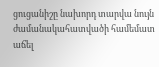ցուցանիշը նախորդ տարվա նույն ժամանակահատվածի համեմատ աճել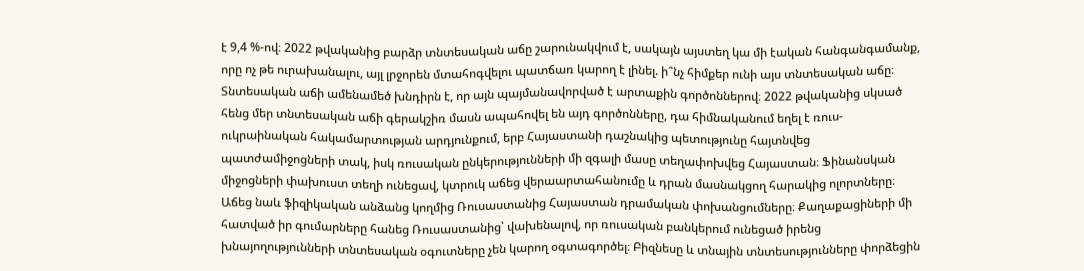է 9,4 %-ով։ 2022 թվականից բարձր տնտեսական աճը շարունակվում է, սակայն այստեղ կա մի էական հանգանգամանք, որը ոչ թե ուրախանալու, այլ լրջորեն մտահոգվելու պատճառ կարող է լինել. ի՞նչ հիմքեր ունի այս տնտեսական աճը։ Տնտեսական աճի ամենամեծ խնդիրն է, որ այն պայմանավորված է արտաքին գործոններով։ 2022 թվականից սկսած հենց մեր տնտեսական աճի գերակշիռ մասն ապահովել են այդ գործոնները, դա հիմնականում եղել է ռուս-ուկրաինական հակամարտության արդյունքում, երբ Հայաստանի դաշնակից պետությունը հայտնվեց պատժամիջոցների տակ, իսկ ռուսական ընկերությունների մի զգալի մասը տեղափոխվեց Հայաստան։ Ֆինանսկան միջոցների փախուստ տեղի ունեցավ, կտրուկ աճեց վերաարտահանումը և դրան մասնակցող հարակից ոլորտները։ Աճեց նաև ֆիզիկական անձանց կողմից Ռուսաստանից Հայաստան դրամական փոխանցումները։ Քաղաքացիների մի հատված իր գումարները հանեց Ռուսաստանից՝ վախենալով, որ ռուսական բանկերում ունեցած իրենց խնայողությունների տնտեսական օգուտները չեն կարող օգտագործել։ Բիզնեսը և տնային տնտեսությունները փորձեցին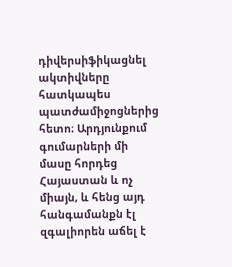դիվերսիֆիկացնել ակտիվները հատկապես պատժամիջոցներից հետո։ Արդյունքում գումարների մի մասը հորդեց Հայաստան և ոչ միայն, և հենց այդ հանգամանքն էլ զգալիորեն աճել է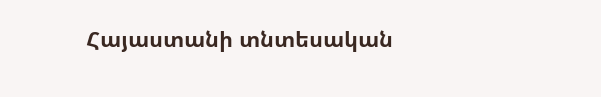Հայաստանի տնտեսական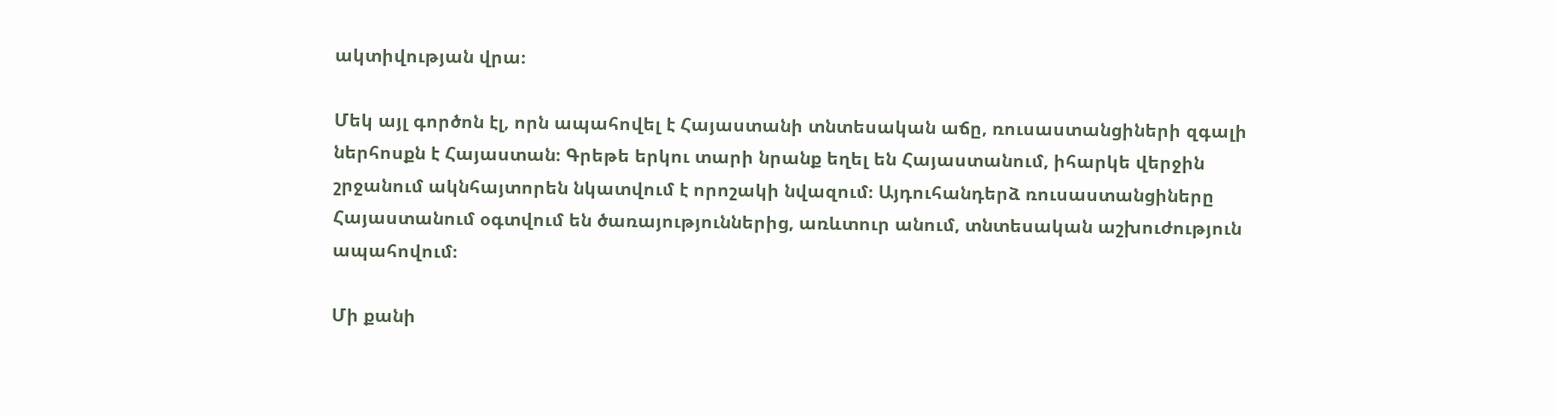ակտիվության վրա։

Մեկ այլ գործոն էլ, որն ապահովել է Հայաստանի տնտեսական աճը, ռուսաստանցիների զգալի ներհոսքն է Հայաստան։ Գրեթե երկու տարի նրանք եղել են Հայաստանում, իհարկե վերջին շրջանում ակնհայտորեն նկատվում է որոշակի նվազում։ Այդուհանդերձ ռուսաստանցիները Հայաստանում օգտվում են ծառայություններից, առևտուր անում, տնտեսական աշխուժություն ապահովում։

Մի քանի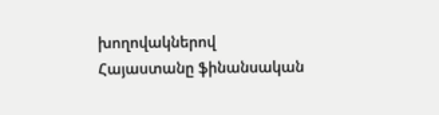խողովակներով Հայաստանը ֆինանսական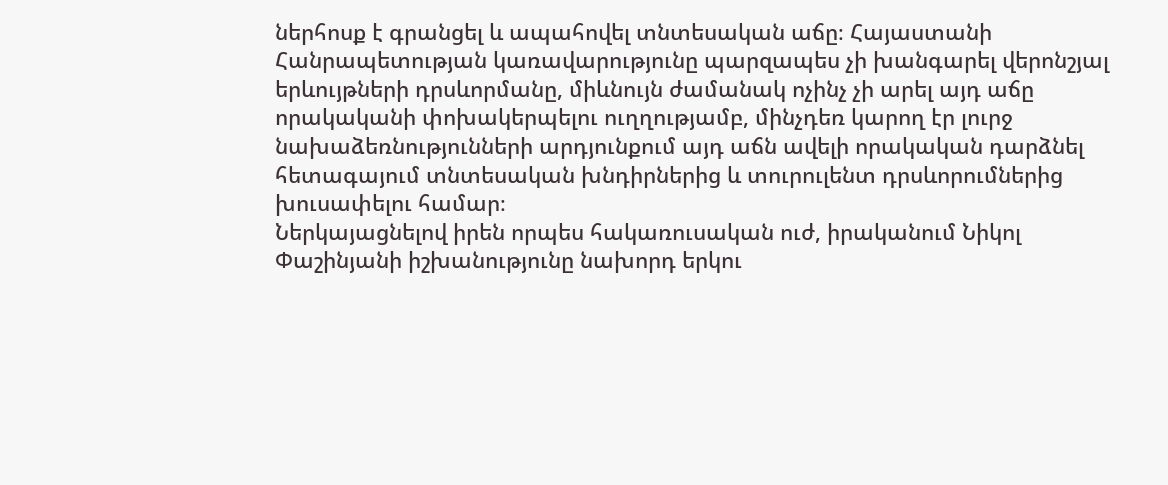ներհոսք է գրանցել և ապահովել տնտեսական աճը։ Հայաստանի Հանրապետության կառավարությունը պարզապես չի խանգարել վերոնշյալ երևույթների դրսևորմանը, միևնույն ժամանակ ոչինչ չի արել այդ աճը որակականի փոխակերպելու ուղղությամբ, մինչդեռ կարող էր լուրջ նախաձեռնությունների արդյունքում այդ աճն ավելի որակական դարձնել հետագայում տնտեսական խնդիրներից և տուրուլենտ դրսևորումներից խուսափելու համար։
Ներկայացնելով իրեն որպես հակառուսական ուժ, իրականում Նիկոլ Փաշինյանի իշխանությունը նախորդ երկու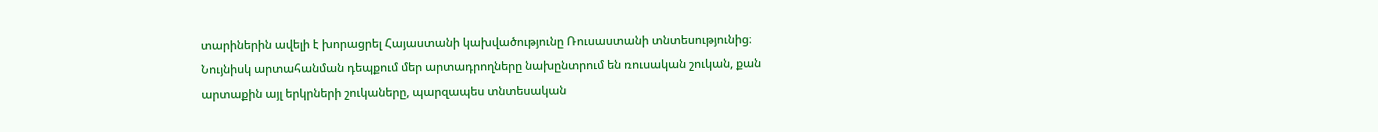տարիներին ավելի է խորացրել Հայաստանի կախվածությունը Ռուսաստանի տնտեսությունից։ Նույնիսկ արտահանման դեպքում մեր արտադրողները նախընտրում են ռուսական շուկան, քան արտաքին այլ երկրների շուկաները, պարզապես տնտեսական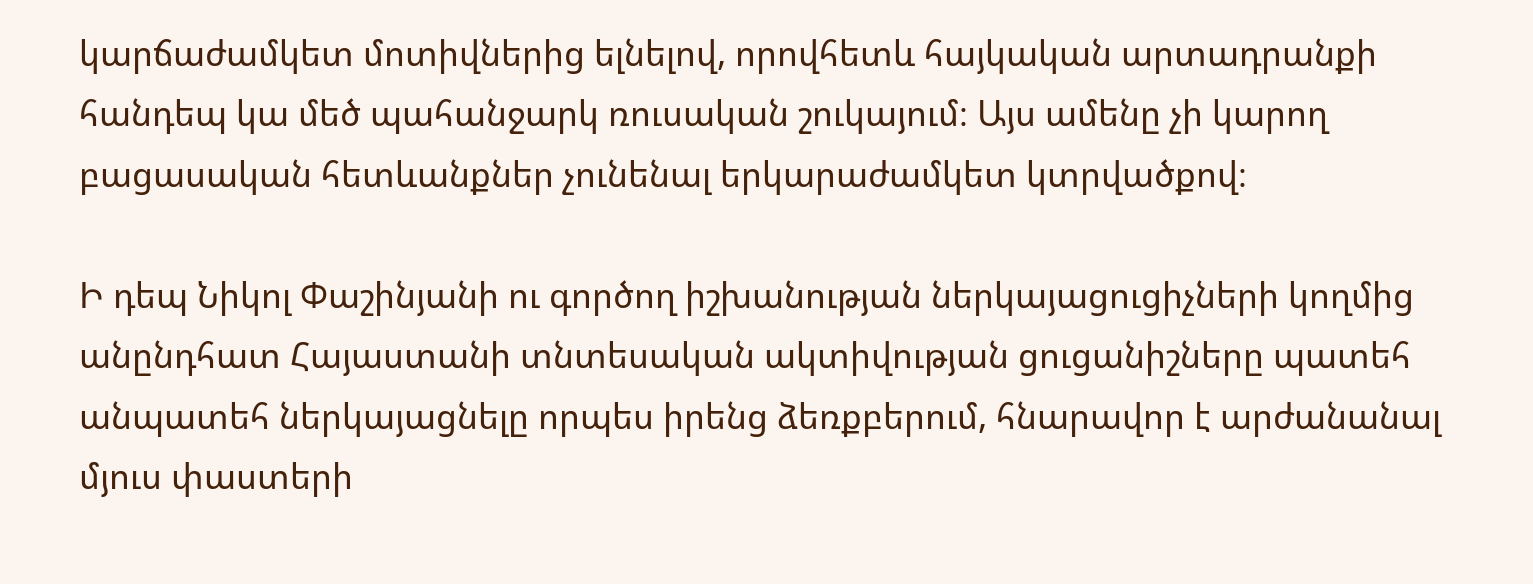կարճաժամկետ մոտիվներից ելնելով, որովհետև հայկական արտադրանքի հանդեպ կա մեծ պահանջարկ ռուսական շուկայում։ Այս ամենը չի կարող բացասական հետևանքներ չունենալ երկարաժամկետ կտրվածքով։

Ի դեպ Նիկոլ Փաշինյանի ու գործող իշխանության ներկայացուցիչների կողմից անընդհատ Հայաստանի տնտեսական ակտիվության ցուցանիշները պատեհ անպատեհ ներկայացնելը որպես իրենց ձեռքբերում, հնարավոր է արժանանալ մյուս փաստերի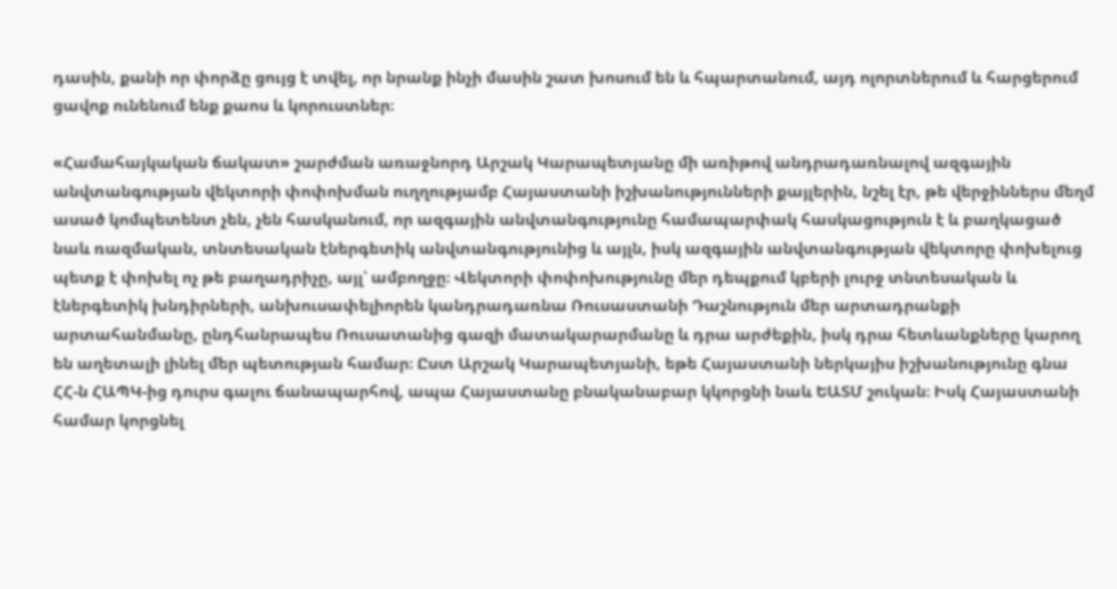դասին, քանի որ փորձը ցույց է տվել, որ նրանք ինչի մասին շատ խոսում են և հպարտանում, այդ ոլորտներում և հարցերում ցավոք ունենում ենք քաոս և կորուստներ։

«Համահայկական ճակատ» շարժման առաջնորդ Արշակ Կարապետյանը մի առիթով անդրադառնալով ազգային անվտանգության վեկտորի փոփոխման ուղղությամբ Հայաստանի իշխանությունների քայլերին, նշել էր, թե վերջիններս մեղմ ասած կոմպետենտ չեն, չեն հասկանում, որ ազգային անվտանգությունը համապարփակ հասկացություն է և բաղկացած նաև ռազմական, տնտեսական էներգետիկ անվտանգությունից և այլն, իսկ ազգային անվտանգության վեկտորը փոխելուց պետք է փոխել ոչ թե բաղադրիչը, այլ՝ ամբողջը։ Վեկտորի փոփոխությունը մեր դեպքում կբերի լուրջ տնտեսական և էներգետիկ խնդիրների, անխուսափելիորեն կանդրադառնա Ռուսաստանի Դաշնություն մեր արտադրանքի արտահանմանը, ընդհանրապես Ռուսատանից գազի մատակարարմանը և դրա արժեքին, իսկ դրա հետևանքները կարող են աղետալի լինել մեր պետության համար։ Ըստ Արշակ Կարապետյանի, եթե Հայաստանի ներկայիս իշխանությունը գնա ՀՀ-ն ՀԱՊԿ-ից դուրս գալու ճանապարհով, ապա Հայաստանը բնականաբար կկորցնի նաև ԵԱՏՄ շուկան։ Իսկ Հայաստանի համար կորցնել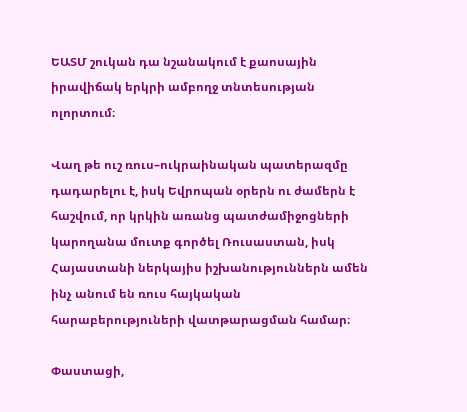ԵԱՏՄ շուկան դա նշանակում է քաոսային իրավիճակ երկրի ամբողջ տնտեսության ոլորտում։

Վաղ թե ուշ ռուս–ուկրաինական պատերազմը դադարելու է, իսկ Եվրոպան օրերն ու ժամերն է հաշվում, որ կրկին առանց պատժամիջոցների կարողանա մուտք գործել Ռուսաստան, իսկ Հայաստանի ներկայիս իշխանություններն ամեն ինչ անում են ռուս հայկական հարաբերություների վատթարացման համար։

Փաստացի,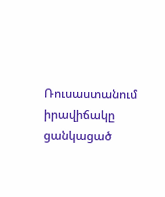Ռուսաստանում իրավիճակը ցանկացած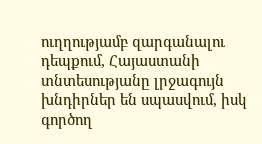ուղղությամբ զարգանալու դեպքում, Հայաստանի տնտեսությանը լրջագույն խնդիրներ են սպասվում, իսկ գործող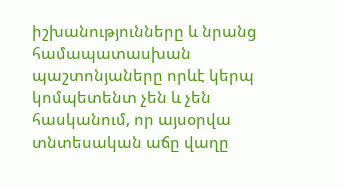իշխանությունները և նրանց համապատասխան պաշտոնյաները որևէ կերպ կոմպետենտ չեն և չեն հասկանում, որ այսօրվա տնտեսական աճը վաղը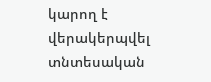կարող է վերակերպվել տնտեսական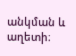անկման և աղետի։